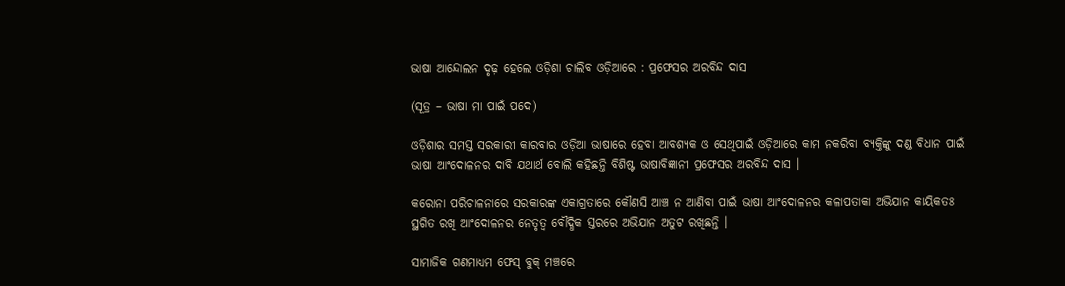ଭାଷା ଆନ୍ଦୋଲନ ଦୃଢ଼ ହେଲେ ଓଡ଼ିଶା ଚାଲିବ ଓଡ଼ିଆରେ : ପ୍ରଫେସର ଅରବିନ୍ଦ ଦାସ

(ସୂତ୍ର – ଭାଷା ମା ପାଇଁ ପଦେ)

ଓଡ଼ିଶାର ସମସ୍ତ ସରକାରୀ କାରବାର ଓଡ଼ିଆ ଭାଷାରେ ହେବା ଆବଶ୍ୟକ ଓ ସେଥିପାଇଁ ଓଡ଼ିଆରେ କାମ ନକରିବା ବ୍ୟକ୍ତିଙ୍କୁ ଦଣ୍ଡ ବିଧାନ ପାଇଁ ଭାଷା ଆଂଦୋଳନର ଦାବି ଯଥାର୍ଥ ବୋଲି କହିଛନ୍ତି ବିଶିଷ୍ଟ ଭାଷାବିଜ୍ଞାନୀ ପ୍ରଫେସର ଅରବିନ୍ଦ ଦାସ ।

କରୋନା ପରିଚାଳନାରେ ସରକାରଙ୍କ ଏକାଗ୍ରତାରେ କୌଣସି ଆଞ୍ଚ ନ ଆଣିବା ପାଇଁ ଭାଷା ଆଂଦୋଳନର କଳାପତାକା ଅଭିଯାନ କାୟିକତଃ ସ୍ଥଗିତ ରଖି ଆଂଦୋଳନର ନେତୃତ୍ଵ ବୌଦ୍ଧିକ ସ୍ତରରେ ଅଭିଯାନ ଅତୁଟ ରଖିଛନ୍ତି ।

ସାମାଜିକ ଗଣମାଧ୍ୟମ ଫେସ୍ ବୁକ୍ ମଞ୍ଚରେ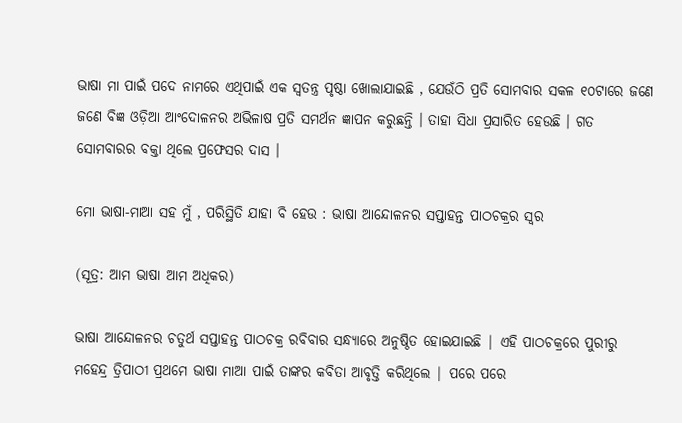ଭାଷା ମା ପାଇଁ ପଦେ ନାମରେ ଏଥିପାଇଁ ଏକ ସ୍ଵତନ୍ତ୍ର ପୃଷ୍ଠା ଖୋଲାଯାଇଛି , ଯେଉଁଠି ପ୍ରତି ସୋମବାର ସକଳ ୧୦ଟାରେ ଜଣେ ଜଣେ ବିଜ୍ଞ ଓଡ଼ିଆ ଆଂଦୋଳନର ଅଭିଳାଷ ପ୍ରତି ସମର୍ଥନ ଜ୍ଞାପନ କରୁଛନ୍ତି । ତାହା ସିଧା ପ୍ରସାରିତ ହେଉଛି । ଗତ ସୋମବାରର ବକ୍ତା ଥିଲେ ପ୍ରଫେସର ଦାସ ।

ମୋ ଭାଷା-ମାଆ ସହ ମୁଁ , ପରିସ୍ଥିତି ଯାହା ବି ହେଉ : ଭାଷା ଆନ୍ଦୋଳନର ସପ୍ତାହନ୍ତ ପାଠଚକ୍ରର ସ୍ଵର

(ସୂତ୍ର: ଆମ ଭାଷା ଆମ ଅଧିକର)

ଭାଷା ଆନ୍ଦୋଳନର ଚତୁର୍ଥ ସପ୍ତାହନ୍ତ ପାଠଚକ୍ର ରବିବାର ସନ୍ଧ୍ୟାରେ ଅନୁଷ୍ଠିତ ହୋଇଯାଇଛି | ଏହି ପାଠଚକ୍ରରେ ପୁରୀରୁ ମହେନ୍ଦ୍ର ତ୍ରିପାଠୀ ପ୍ରଥମେ ଭାଷା ମାଆ ପାଇଁ ତାଙ୍କର କବିତା ଆବୃତ୍ତି କରିଥିଲେ | ପରେ ପରେ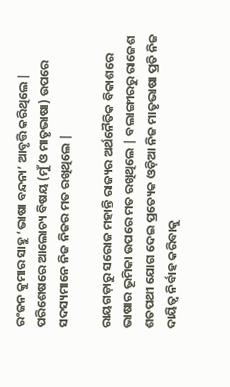ରଂଜନ କୁମାର ସାହୁ ‘ଭାଷା ବନ୍ଦନା’ ଆବୃତ୍ତି କରିଥିଲେ | ପରିଶେଷରେ ଆଲୋଚ୍ୟ ବିଷୟ (ମୁଁ ଓ ମାତୃଭାଷା) ଉପରେ ସଦସ୍ୟମାନେ ନିଜ ନିଜର ମତ ରଖିଥିଲେ |

ରାୟଗଡ଼ାରୁ ସରୋଜ ମହାନ୍ତି ରାଜ୍ୟର ଅର୍ଥନୈତିକ ବିକାଶରେ ଭାଷାର ଭୂମିକା ଉପରେ ମତ ରଖିଥିଲେ | ବଲାଙ୍ଗୀରରୁ ରାଜେଶ ଶତପଥୀ ଯୋଗ ଦେଇ ପ୍ରତ୍ୟେକ ଓଡ଼ିଆ ନିଜ ମାତୃଭାଷା ପ୍ରତି ନିଜ ଦାୟିତ୍ୱ ନିର୍ବାହ କରିବାକୁ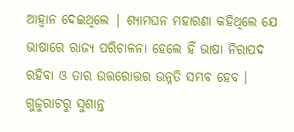ଆହ୍ୱାନ ଦେଇଥିଲେ | ଶ୍ୟାମଘନ ମହାରଣା କହିଥିଲେ ଯେ ଭାଷାରେ ରାଜ୍ୟ ପରିଚାଳନା ହେଲେ ହିଁ ଭାଷା ନିରାପଦ ରହିବା ଓ ତାର ଉତ୍ତରୋତ୍ତର ଉନ୍ନତି ସମ୍ଭବ ହେବ ।  ଗୁଜୁରାଟରୁ ସୁଶାନ୍ତ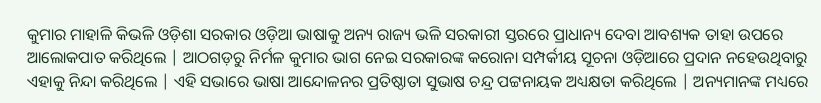କୁମାର ମାହାଳି କିଭଳି ଓଡ଼ିଶା ସରକାର ଓଡ଼ିଆ ଭାଷାକୁ ଅନ୍ୟ ରାଜ୍ୟ ଭଳି ସରକାରୀ ସ୍ତରରେ ପ୍ରାଧାନ୍ୟ ଦେବା ଆବଶ୍ୟକ ତାହା ଉପରେ ଆଲୋକପାତ କରିଥିଲେ | ଆଠଗଡ଼ରୁ ନିର୍ମଳ କୁମାର ଭାଗ ନେଇ ସରକାରଙ୍କ କରୋନା ସମ୍ପର୍କୀୟ ସୂଚନା ଓଡ଼ିଆରେ ପ୍ରଦାନ ନହେଉଥିବାରୁ ଏହାକୁ ନିନ୍ଦା କରିଥିଲେ | ଏହି ସଭାରେ ଭାଷା ଆନ୍ଦୋଳନର ପ୍ରତିଷ୍ଠାତା ସୁଭାଷ ଚନ୍ଦ୍ର ପଟ୍ଟନାୟକ ଅଧ୍ୟକ୍ଷତା କରିଥିଲେ | ଅନ୍ୟମାନଙ୍କ ମଧ୍ୟରେ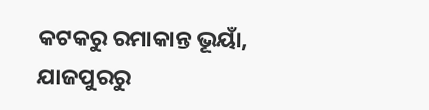କଟକରୁ ରମାକାନ୍ତ ଭୂୟାଁ, ଯାଜପୁରରୁ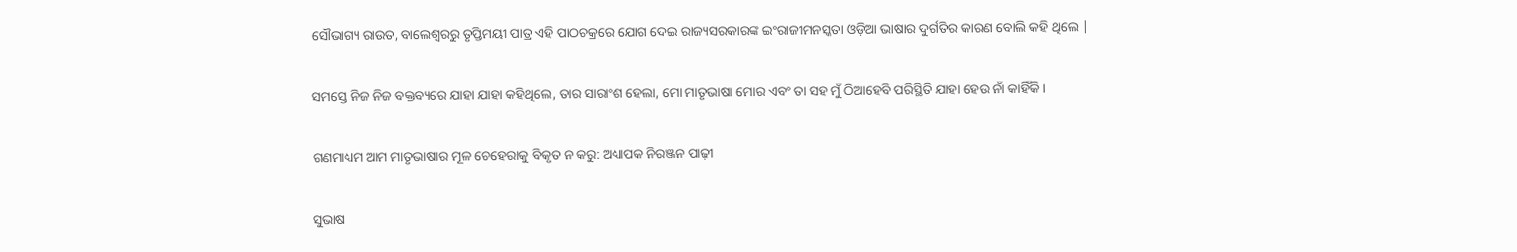ସୌଭାଗ୍ୟ ରାଉତ, ବାଲେଶ୍ୱରରୁ ତୃପ୍ତିମୟୀ ପାତ୍ର ଏହି ପାଠଚକ୍ରରେ ଯୋଗ ଦେଇ ରାଜ୍ୟସରକାରଙ୍କ ଇଂରାଜୀମନସ୍କତା ଓଡ଼ିଆ ଭାଷାର ଦୁର୍ଗତିର କାରଣ ବୋଲି କହି ଥିଲେ |

ସମସ୍ତେ ନିଜ ନିଜ ବକ୍ତବ୍ୟରେ ଯାହା ଯାହା କହିଥିଲେ, ତାର ସାରାଂଶ ହେଲା, ମୋ ମାତୃଭାଷା ମୋର ଏବଂ ତା ସହ ମୁଁ ଠିଆହେବି ପରିସ୍ଥିତି ଯାହା ହେଉ ନାଁ କାହିଁକି ।

ଗଣମାଧ୍ୟମ ଆମ ମାତୃଭାଷାର ମୂଳ ଚେହେରାକୁ ବିକୃତ ନ କରୁ: ଅଧ୍ୟାପକ ନିରଞ୍ଜନ ପାଢ଼ୀ

ସୁଭାଷ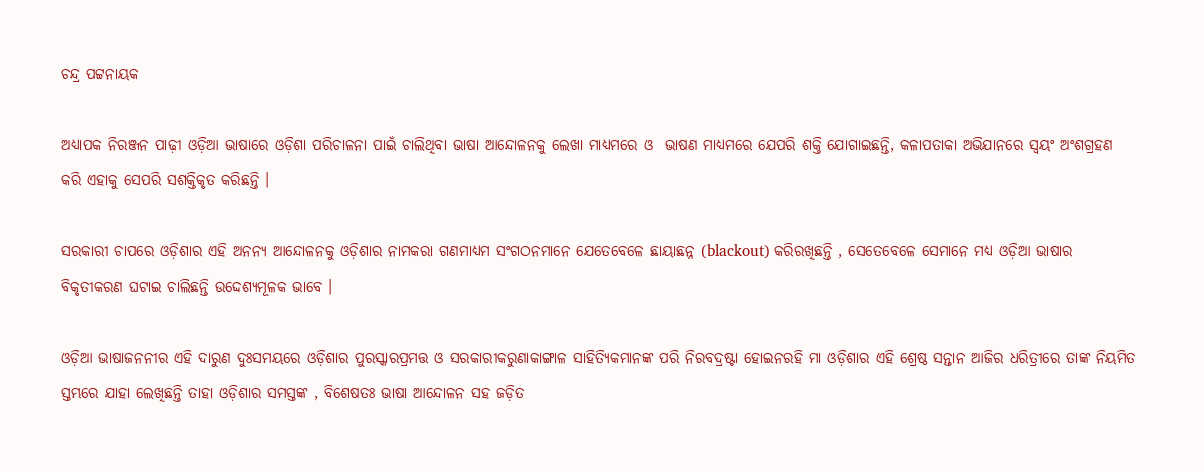ଚନ୍ଦ୍ର ପଟ୍ଟନାୟକ

ଅଧ୍ୟାପକ ନିରଞ୍ଜନ ପାଢ଼ୀ ଓଡ଼ିଆ ଭାଷାରେ ଓଡ଼ିଶା ପରିଚାଳନା ପାଇଁ ଚାଲିଥିବା ଭାଷା ଆନ୍ଦୋଳନକୁ ଲେଖା ମାଧ୍ୟମରେ ଓ  ଭାଷଣ ମାଧ୍ୟମରେ ଯେପରି ଶକ୍ତି ଯୋଗାଇଛନ୍ତି, କଳାପତାକା ଅଭିଯାନରେ ସ୍ଵୟଂ ଅଂଶଗ୍ରହଣ କରି ଏହାକୁ ସେପରି ସଶକ୍ତିକୃତ କରିଛନ୍ତି ।

ସରକାରୀ ଚାପରେ ଓଡ଼ିଶାର ଏହି ଅନନ୍ୟ ଆନ୍ଦୋଳନକୁ ଓଡ଼ିଶାର ନାମକରା ଗଣମାଧ୍ୟମ ସଂଗଠନମାନେ ଯେତେବେଳେ ଛାୟାଛନ୍ନ (blackout) କରିରଖିଛନ୍ତି , ସେତେବେଳେ ସେମାନେ ମଧ୍ୟ ଓଡ଼ିଆ ଭାଷାର ବିକୃତୀକରଣ ଘଟାଇ ଚାଲିଛନ୍ତି ଉଦ୍ଦେଶ୍ୟମୂଳକ ଭାବେ ।

ଓଡ଼ିଆ ଭାଷାଜନନୀର ଏହି ଦାରୁଣ ଦୁଃସମୟରେ ଓଡ଼ିଶାର ପୁରସ୍କାରପ୍ରମତ୍ତ ଓ ସରକାରୀକରୁଣାକାଙ୍ଗାଳ ସାହିତ୍ୟିକମାନଙ୍କ ପରି ନିରବଦ୍ରଷ୍ଟା ହୋଇନରହି ମା ଓଡ଼ିଶାର ଏହି ଶ୍ରେଷ୍ଠ ସନ୍ତାନ ଆଜିର ଧରିତ୍ରୀରେ ତାଙ୍କ ନିୟମିତ ସ୍ତମ୍ଭରେ ଯାହା ଲେଖିଛନ୍ତି ତାହା ଓଡ଼ିଶାର ସମସ୍ତଙ୍କ , ବିଶେଷତଃ ଭାଷା ଆନ୍ଦୋଳନ ସହ ଜଡ଼ିତ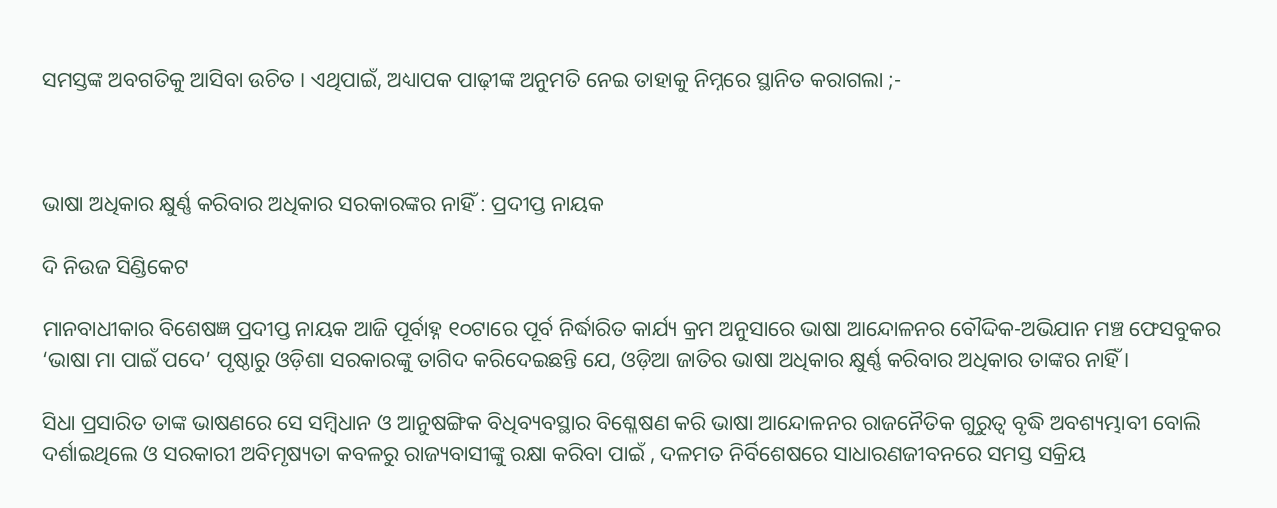ସମସ୍ତଙ୍କ ଅବଗତିକୁ ଆସିବା ଉଚିତ । ଏଥିପାଇଁ, ଅଧ୍ୟାପକ ପାଢ଼ୀଙ୍କ ଅନୁମତି ନେଇ ତାହାକୁ ନିମ୍ନରେ ସ୍ଥାନିତ କରାଗଲା ;-



ଭାଷା ଅଧିକାର କ୍ଷୁର୍ଣ୍ଣ କରିବାର ଅଧିକାର ସରକାରଙ୍କର ନାହିଁ : ପ୍ରଦୀପ୍ତ ନାୟକ

ଦି ନିଉଜ ସିଣ୍ଡିକେଟ

ମାନବାଧୀକାର ବିଶେଷଜ୍ଞ ପ୍ରଦୀପ୍ତ ନାୟକ ଆଜି ପୂର୍ବାହ୍ନ ୧୦ଟାରେ ପୂର୍ବ ନିର୍ଦ୍ଧାରିତ କାର୍ଯ୍ୟ କ୍ରମ ଅନୁସାରେ ଭାଷା ଆନ୍ଦୋଳନର ବୌଦ୍ଦିକ-ଅଭିଯାନ ମଞ୍ଚ ଫେସବୁକର ‘ଭାଷା ମା ପାଇଁ ପଦେ’ ପୃଷ୍ଠାରୁ ଓଡ଼ିଶା ସରକାରଙ୍କୁ ତାଗିଦ କରିଦେଇଛନ୍ତି ଯେ, ଓଡ଼ିଆ ଜାତିର ଭାଷା ଅଧିକାର କ୍ଷୁର୍ଣ୍ଣ କରିବାର ଅଧିକାର ତାଙ୍କର ନାହିଁ ।

ସିଧା ପ୍ରସାରିତ ତାଙ୍କ ଭାଷଣରେ ସେ ସମ୍ବିଧାନ ଓ ଆନୁଷଙ୍ଗିକ ବିଧିବ୍ୟବସ୍ଥାର ବିଶ୍ଳେଷଣ କରି ଭାଷା ଆନ୍ଦୋଳନର ରାଜନୈତିକ ଗୁରୁତ୍ଵ ବୃଦ୍ଧି ଅବଶ୍ୟମ୍ଭାବୀ ବୋଲି ଦର୍ଶାଇଥିଲେ ଓ ସରକାରୀ ଅବିମୃଷ୍ୟତା କବଳରୁ ରାଜ୍ୟବାସୀଙ୍କୁ ରକ୍ଷା କରିବା ପାଇଁ , ଦଳମତ ନିର୍ବିଶେଷରେ ସାଧାରଣଜୀବନରେ ସମସ୍ତ ସକ୍ରିୟ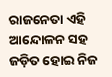ରାଜନେତା ଏହି ଆନ୍ଦୋଳନ ସହ ଜଡ଼ିତ ହୋଇ ନିଜ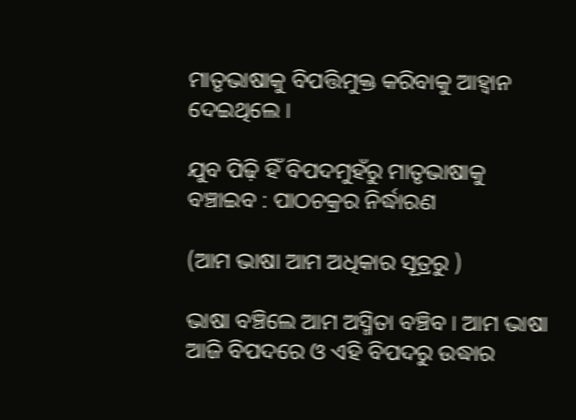ମାତୃଭାଷାକୁ ବିପତ୍ତିମୁକ୍ତ କରିବାକୁ ଆହ୍ଵାନ ଦେଇଥିଲେ ।

ଯୁବ ପିଢ଼ି ହିଁ ବିପଦମୁହଁରୁ ମାତୃଭାଷାକୁ ବଞ୍ଚାଇବ : ପାଠଚକ୍ରର ନିର୍ଦ୍ଧାରଣ

(ଆମ ଭାଷା ଆମ ଅଧିକାର ସୂତ୍ରରୁ )

ଭାଷା ବଞ୍ଚିଲେ ଆମ ଅସ୍ମିତା ବଞ୍ଚିବ । ଆମ ଭାଷା ଆଜି ବିପଦରେ ଓ ଏହି ବିପଦରୁ ଉଦ୍ଧାର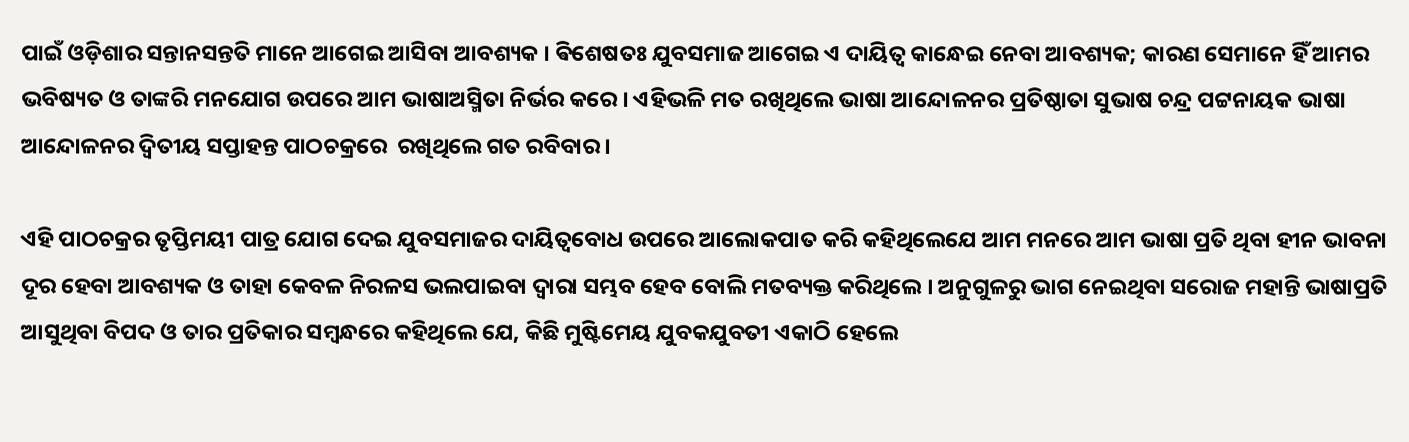ପାଇଁ ଓଡ଼ିଶାର ସନ୍ତାନସନ୍ତତି ମାନେ ଆଗେଇ ଆସିବା ଆବଶ୍ୟକ । ଵିଶେଷତଃ ଯୁବସମାଜ ଆଗେଇ ଏ ଦାୟିତ୍ବ କାନ୍ଧେଇ ନେବା ଆବଶ୍ୟକ; କାରଣ ସେମାନେ ହିଁ ଆମର ଭବିଷ୍ୟତ ଓ ତାଙ୍କରି ମନଯୋଗ ଉପରେ ଆମ ଭାଷାଅସ୍ମିତା ନିର୍ଭର କରେ । ଏହିଭଳି ମତ ରଖିଥିଲେ ଭାଷା ଆନ୍ଦୋଳନର ପ୍ରତିଷ୍ଠାତା ସୁଭାଷ ଚନ୍ଦ୍ର ପଟ୍ଟନାୟକ ଭାଷା ଆନ୍ଦୋଳନର ଦ୍ଵିତୀୟ ସପ୍ତାହନ୍ତ ପାଠଚକ୍ରରେ  ରଖିଥିଲେ ଗତ ରବିବାର ।

ଏହି ପାଠଚକ୍ରର ତୃପ୍ତିମୟୀ ପାତ୍ର ଯୋଗ ଦେଇ ଯୁବସମାଜର ଦାୟିତ୍ୱବୋଧ ଉପରେ ଆଲୋକପାତ କରି କହିଥିଲେଯେ ଆମ ମନରେ ଆମ ଭାଷା ପ୍ରତି ଥିବା ହୀନ ଭାବନା ଦୂର ହେବା ଆବଶ୍ୟକ ଓ ତାହା କେବଳ ନିରଳସ ଭଲପାଇବା ଦ୍ୱାରା ସମ୍ଭବ ହେବ ବୋଲି ମତବ୍ୟକ୍ତ କରିଥିଲେ । ଅନୁଗୁଳରୁ ଭାଗ ନେଇଥିବା ସରୋଜ ମହାନ୍ତି ଭାଷାପ୍ରତି ଆସୁଥିବା ବିପଦ ଓ ତାର ପ୍ରତିକାର ସମ୍ବନ୍ଧରେ କହିଥିଲେ ଯେ, କିଛି ମୁଷ୍ଟିମେୟ ଯୁବକଯୁବତୀ ଏକାଠି ହେଲେ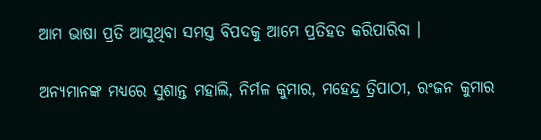ଆମ ଭାଷା ପ୍ରତି ଆସୁଥିବା ସମସ୍ତ ବିପଦକୁ ଆମେ ପ୍ରତିହତ କରିପାରିବା ।

ଅନ୍ୟମାନଙ୍କ ମଧ୍ୟରେ ସୁଶାନ୍ତ ମହାଲି, ନିର୍ମଳ କୁମାର, ମହେନ୍ଦ୍ର ତ୍ରିପାଠୀ, ରଂଜନ କୁମାର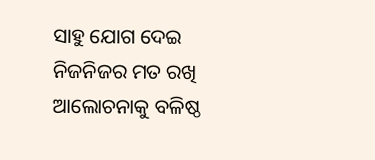ସାହୁ ଯୋଗ ଦେଇ ନିଜନିଜର ମତ ରଖି ଆଲୋଚନାକୁ ବଳିଷ୍ଠ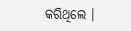କରିଥିଲେ ।